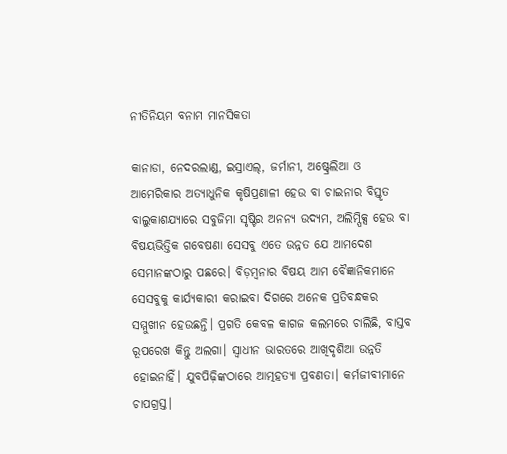ନୀତିନିୟମ ବନାମ ମାନସିକତା

କାନାଡା, ନେଦରଲାଣ୍ଡ, ଇସ୍ରାଏଲ୍‌, ଜର୍ମାନୀ, ଅଷ୍ଟ୍ରେଲିଆ ଓ ଆମେରିକାର ଅତ୍ୟାଧୁନିକ କୃଷିପ୍ରଣାଳୀ ହେଉ ବା ଚାଇନାର ବିସ୍ତୃତ ବାଲୁକାଶଯ୍ୟାରେ ସବୁଜିମା ସୃଷ୍ଟିର ଅନନ୍ୟ ଉଦ୍ୟମ, ଅଲିମ୍ପିକ୍ସ ହେଉ ବା ବିଷୟଭିତ୍ତିକ ଗବେଷଣା ସେସବୁ ଏତେ ଉନ୍ନତ ଯେ ଆମଦେଶ ସେମାନଙ୍କଠାରୁ ପଛରେ। ବିଡ଼ମ୍ବନାର ବିଷୟ ଆମ ବୈଜ୍ଞାନିକମାନେ ସେସବୁକୁ କାର୍ଯ୍ୟକାରୀ କରାଇବା ଦିଗରେ ଅନେକ ପ୍ରତିବନ୍ଧକର ସମ୍ମୁଖୀନ ହେଉଛନ୍ତି। ପ୍ରଗତି କେବଳ କାଗଜ କଲମରେ ଚାଲିଛି, ବାସ୍ତବ ରୂପରେଖ କିନ୍ତୁ ଅଲଗା। ସ୍ବାଧୀନ ଭାରତରେ ଆଖିଦୃଶିଆ ଉନ୍ନତି ହୋଇନାହିଁ। ଯୁବପିଢ଼ିଙ୍କଠାରେ ଆତ୍ମହତ୍ୟା ପ୍ରବଣତା। କର୍ମଜୀବୀମାନେ ଚାପଗ୍ରସ୍ତ।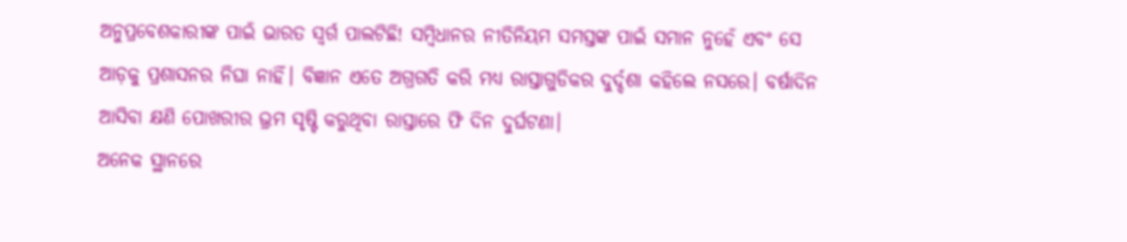ଅନୁପ୍ରବେଶକାରୀଙ୍କ ପାଇଁ ଭାରତ ସ୍ବର୍ଗ ପାଲଟିଛି! ସମ୍ବିଧାନର ନୀତିନିୟମ ସମସ୍ତଙ୍କ ପାଇଁ ସମାନ ନୁହେଁ ଏବଂ ସେ ଆଡ଼କୁ ପ୍ରଶାସନର ନିଘା ନାହିଁ। ବିଜ୍ଞାନ ଏତେ ଅଗ୍ରଗତି କରି ମଧ୍ୟ ରାସ୍ତାଗୁଡିକର ଦୁର୍ଦ୍ଦଶା କହିଲେ ନସରେ। ବର୍ଷାଦିନ ଆସିବା କ୍ଷଣି ପୋଖରୀର ଭ୍ରମ ସୃଷ୍ଟି କରୁଥିବା ରାସ୍ତାରେ ଫି ଦିନ ଦୁର୍ଘଟଣା।
ଅନେକ ସ୍ଥାନରେ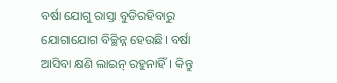ବର୍ଷା ଯୋଗୁ ରାସ୍ତା ବୁଡିରହିବାରୁ ଯୋଗାଯୋଗ ବିଚ୍ଛିନ୍ନ ହେଉଛି। ବର୍ଷା ଆସିବା କ୍ଷଣି ଲାଇନ୍‌ ରହୁନାହିଁ। କିନ୍ତୁ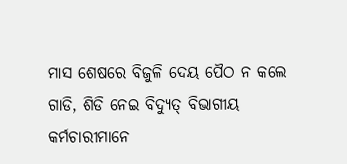ମାସ ଶେଷରେ ବିଜୁଳି ଦେୟ ପୈଠ ନ କଲେ ଗାଡି, ଶିଡି ନେଇ ବିଦ୍ୟୁତ୍‌ ବିଭାଗୀୟ କର୍ମଚାରୀମାନେ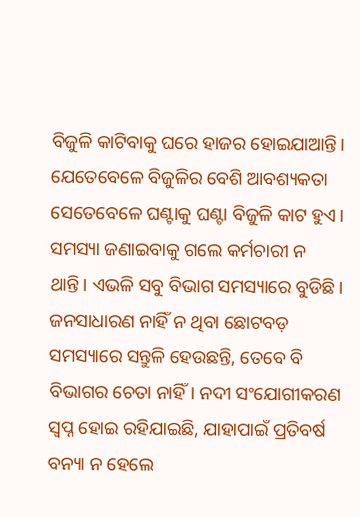ବିଜୁଳି କାଟିବାକୁ ଘରେ ହାଜର ହୋଇଯାଆନ୍ତି। ଯେତେବେଳେ ବିଜୁଳିର ବେଶି ଆବଶ୍ୟକତା ସେତେବେଳେ ଘଣ୍ଟାକୁ ଘଣ୍ଟା ବିଜୁଳି କାଟ ହୁଏ। ସମସ୍ୟା ଜଣାଇବାକୁ ଗଲେ କର୍ମଚାରୀ ନ ଥାନ୍ତି। ଏଭଳି ସବୁ ବିଭାଗ ସମସ୍ୟାରେ ବୁଡିଛି। ଜନସାଧାରଣ ନାହିଁ ନ ଥିବା ଛୋଟବଡ଼ ସମସ୍ୟାରେ ସନ୍ତୁଳି ହେଉଛନ୍ତି, ତେବେ ବି ବିଭାଗର ଚେତା ନାହିଁ। ନଦୀ ସଂଯୋଗୀକରଣ ସ୍ବପ୍ନ ହୋଇ ରହିଯାଇଛି, ଯାହାପାଇଁ ପ୍ରତିବର୍ଷ ବନ୍ୟା ନ ହେଲେ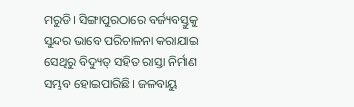ମରୁଡି। ସିଙ୍ଗାପୁରଠାରେ ବର୍ଜ୍ୟବସ୍ତୁକୁ ସୁନ୍ଦର ଭାବେ ପରିଚାଳନା କରାଯାଇ ସେଥିରୁ ବିଦ୍ୟୁତ୍‌ ସହିତ ରାସ୍ତା ନିର୍ମାଣ ସମ୍ଭବ ହୋଇପାରିଛି। ଜଳବାୟୁ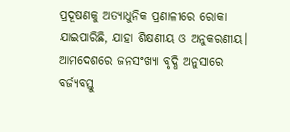ପ୍ରଦୂଷଣକୁ ଅତ୍ୟାଧୁନିକ ପ୍ରଣାଳୀରେ ରୋକା ଯାଇପାରିଛି, ଯାହା ଶିକ୍ଷଣୀୟ ଓ ଅନୁକରଣୀୟ। ଆମଦେଶରେ ଜନସଂଖ୍ୟା ବୃଦ୍ଧି ଅନୁସାରେ ବର୍ଜ୍ୟବସ୍ତୁ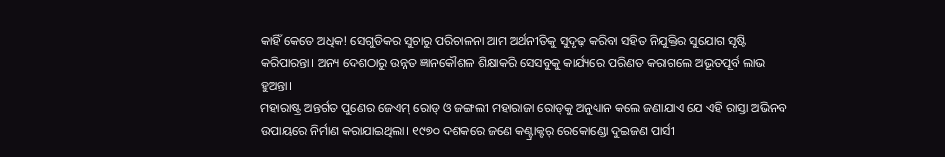କାହିଁ କେତେ ଅଧିକ! ସେଗୁଡିକର ସୁଚାରୁ ପରିଚାଳନା ଆମ ଅର୍ଥନୀତିକୁ ସୁଦୃଢ଼ କରିବା ସହିତ ନିଯୁକ୍ତିର ସୁଯୋଗ ସୃଷ୍ଟି କରିପାରନ୍ତା। ଅନ୍ୟ ଦେଶଠାରୁ ଉନ୍ନତ ଜ୍ଞାନକୌଶଳ ଶିକ୍ଷାକରି ସେସବୁକୁ କାର୍ଯ୍ୟରେ ପରିଣତ କରାଗଲେ ଅଭୂତପୂର୍ବ ଲାଭ ହୁଅନ୍ତା।
ମହାରାଷ୍ଟ୍ର ଅନ୍ତର୍ଗତ ପୁଣେର ଜେଏମ୍‌ ରୋଡ୍‌ ଓ ଜଙ୍ଗଲୀ ମହାରାଜା ରୋଡ୍‌କୁ ଅନୁଧ୍ୟାନ କଲେ ଜଣାଯାଏ ଯେ ଏହି ରାସ୍ତା ଅଭିନବ ଉପାୟରେ ନିର୍ମାଣ କରାଯାଇଥିଲା। ୧୯୭୦ ଦଶକରେ ଜଣେ କଣ୍ଟ୍ରାକ୍ଟର୍‌ ରେକୋଣ୍ଡୋ ଦୁଇଜଣ ପାର୍ସୀ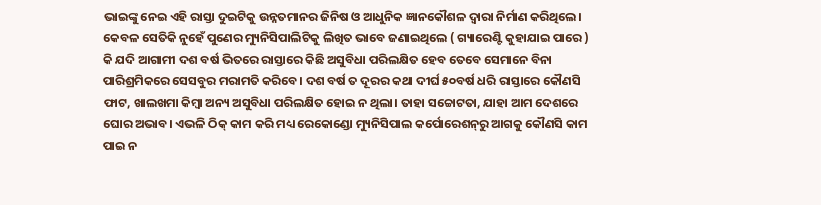ଭାଇଙ୍କୁ ନେଇ ଏହି ରାସ୍ତା ଦୁଇଟିକୁ ଉନ୍ନତମାନର ଜିନିଷ ଓ ଆଧୁନିକ ଜ୍ଞାନକୌଶଳ ଦ୍ୱାରା ନିର୍ମାଣ କରିଥିଲେ। କେବଳ ସେତିକି ନୁହେଁ ପୁଣେର ମ୍ୟୁନିସିପାଲିଟିକୁ ଲିଖିତ ଭାବେ ଜଣାଇଥିଲେ ( ଗ୍ୟାରେଣ୍ଟି କୁହାଯାଇ ପାରେ ) କି ଯଦି ଆଗାମୀ ଦଶ ବର୍ଷ ଭିତରେ ରାସ୍ତାରେ କିଛି ଅସୁବିଧା ପରିଲକ୍ଷିତ ହେବ ତେବେ ସେମାନେ ବିନା ପାରିଶ୍ରମିକରେ ସେସବୁର ମରାମତି କରିବେ। ଦଶ ବର୍ଷ ତ ଦୂରର କଥା ଦୀର୍ଘ ୫୦ବର୍ଷ ଧରି ରାସ୍ତାରେ କୌଣସି ଫାଟ, ଖାଲଖମା କିମ୍ବା ଅନ୍ୟ ଅସୁବିଧା ପରିଲକ୍ଷିତ ହୋଇ ନ ଥିଲା। ତାହା ସଚ୍ଚୋଟତା, ଯାହା ଆମ ଦେଶରେ ଘୋର ଅଭାବ। ଏଭଳି ଠିକ୍‌ କାମ କରି ମଧ୍ୟ ରେକୋଣ୍ଡୋ ମ୍ୟୁନିସିପାଲ କର୍ପୋରେଶନ୍‌ରୁ ଆଗକୁ କୌଣସି କାମ ପାଇ ନ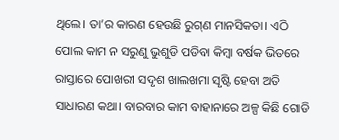ଥିଲେ। ତା’ର କାରଣ ହେଉଛି ରୁଗ୍‌ଣ ମାନସିକତା। ଏଠି ପୋଲ କାମ ନ ସରୁଣୁ ଭୁଶୁଡି ପଡିବା କିମ୍ବା ବର୍ଷକ ଭିତରେ ରାସ୍ତାରେ ପୋଖରୀ ସଦୃଶ ଖାଲଖମା ସୃଷ୍ଟି ହେବା ଅତି ସାଧାରଣ କଥା। ବାରବାର କାମ ବାହାନାରେ ଅଳ୍ପ କିଛି ଗୋଡି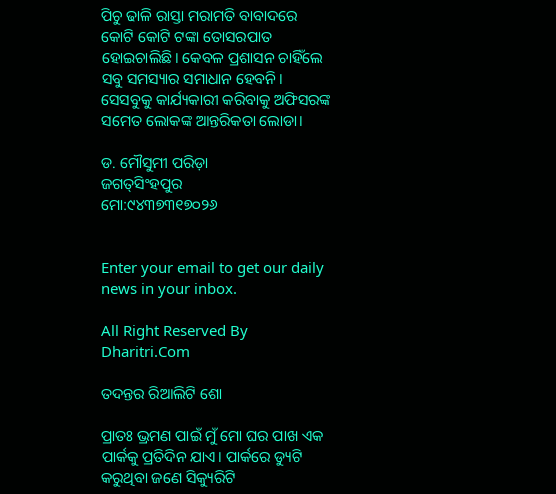ପିଚୁ ଢାଳି ରାସ୍ତା ମରାମତି ବାବାଦରେ କୋଟି କୋଟି ଟଙ୍କା ତୋସରପାତ ହୋଇଚାଲିଛି। କେବଳ ପ୍ରଶାସନ ଚାହିଁଲେ ସବୁ ସମସ୍ୟାର ସମାଧାନ ହେବନି। ସେସବୁକୁ କାର୍ଯ୍ୟକାରୀ କରିବାକୁ ଅଫିସରଙ୍କ ସମେତ ଲୋକଙ୍କ ଆନ୍ତରିକତା ଲୋଡା।

ଡ. ମୌସୁମୀ ପରିଡ଼ା
ଜଗତ୍‌ସିଂହପୁର
ମୋ:୯୪୩୭୩୧୭୦୨୬


Enter your email to get our daily news in your inbox.

All Right Reserved By Dharitri.Com

ତଦନ୍ତର ରିଆଲିଟି ଶୋ

ପ୍ରାତଃ ଭ୍ରମଣ ପାଇଁ ମୁଁ ମୋ ଘର ପାଖ ଏକ ପାର୍କକୁ ପ୍ରତିଦିନ ଯାଏ। ପାର୍କରେ ଡ୍ୟୁଟି କରୁଥିବା ଜଣେ ସିକ୍ୟୁରିଟି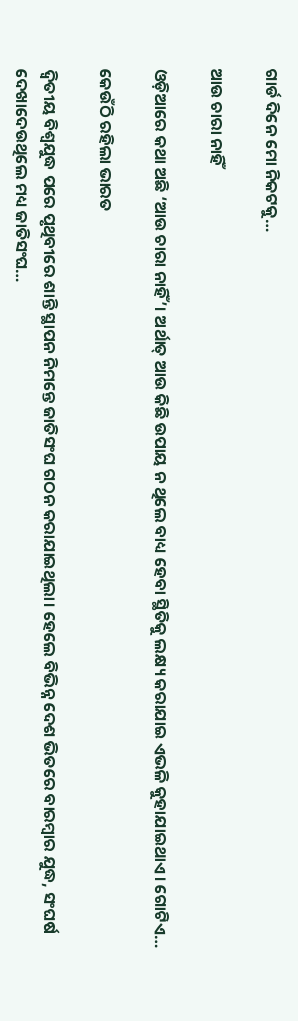ଗାର୍ଡ ଦିନେ ମୋ ନିକଟକୁ…

ଆଉ ଚାରା ନାହିଁ

ଓଡ଼ିଆରେ କଥା ଅଛି ‘ଆଉ ଚାରା ନାହିଁ’। ଅର୍ଥାତ୍‌ ଆଉ କିଛି ଉପାୟ ନ ଥିଲେ ବାଧ୍ୟ ହେବା ସ୍ଥିତିକୁ ଲକ୍ଷ୍ୟ କରାଯାଇ ଏଭଳି କୁହାଯାଇଥାଏ। ଗୋଟିଏ…

କେଉଁଠି ରହିଲା ଭାରତ

ଦ୍ୱିତୀୟ ବିଶ୍ୱଯୁଦ୍ଧ ପରେ ପୃଥିବୀରେ ଶାନ୍ତି ସ୍ଥାପନ ନିମନ୍ତେ ଜାତିସଂଘ ଗଠନ କରାଯାଇଥିଲା। ହେଲେ ବିଭିନ୍ନ ଦେଶ ଭିତରେ ବାରମ୍ବାର ଯୁଦ୍ଧ, ସଂଘର୍ଷ ଦେଖାଦେଉଥିଲେ ମଧ୍ୟ ଜାତିସଂଘ…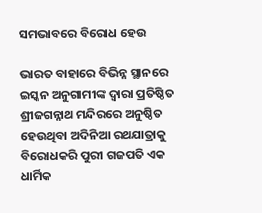ସମଭାବରେ ବିରୋଧ ହେଉ

ଭାରତ ବାହାରେ ବିଭିନ୍ନ ସ୍ଥାନରେ ଇସ୍କନ ଅନୁଗାମୀଙ୍କ ଦ୍ୱାରା ପ୍ରତିଷ୍ଠିତ ଶ୍ରୀଜଗନ୍ନାଥ ମନ୍ଦିରରେ ଅନୁଷ୍ଠିତ ହେଉଥିବା ଅଦିନିଆ ରଥଯାତ୍ରାକୁ ବିରୋଧକରି ପୁରୀ ଗଜପତି ଏକ ଧାର୍ମିକ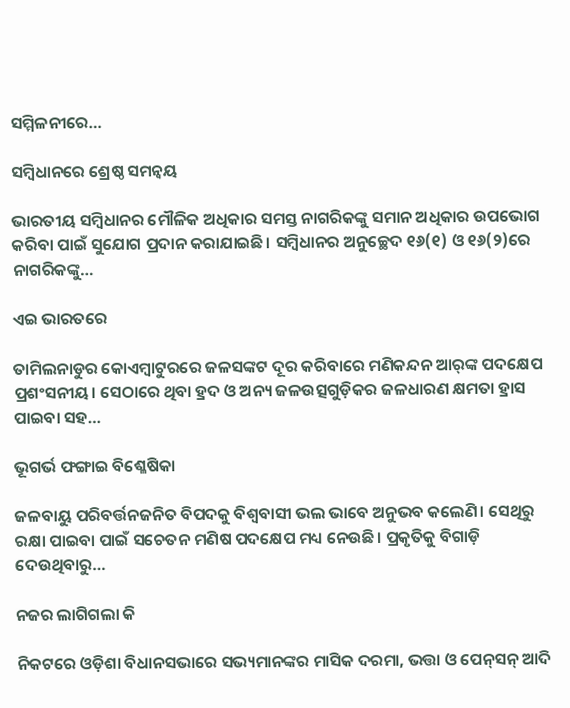ସମ୍ମିଳନୀରେ…

ସମ୍ବିଧାନରେ ଶ୍ରେଷ୍ଠ ସମନ୍ବୟ

ଭାରତୀୟ ସମ୍ବିଧାନର ମୌଳିକ ଅଧିକାର ସମସ୍ତ ନାଗରିକଙ୍କୁ ସମାନ ଅଧିକାର ଉପଭୋଗ କରିବା ପାଇଁ ସୁଯୋଗ ପ୍ରଦାନ କରାଯାଇଛି। ସମ୍ବିଧାନର ଅନୁଚ୍ଛେଦ ୧୬(୧) ଓ ୧୬(୨)ରେ ନାଗରିକଙ୍କୁ…

ଏଇ ଭାରତରେ

ତାମିଲନାଡୁର କୋଏମ୍ବାଟୁରରେ ଜଳସଙ୍କଟ ଦୂର କରିବାରେ ମଣିକନ୍ଦନ ଆର୍‌ଙ୍କ ପଦକ୍ଷେପ ପ୍ରଶଂସନୀୟ। ସେଠାରେ ଥିବା ହ୍ରଦ ଓ ଅନ୍ୟ ଜଳଉତ୍ସଗୁଡ଼ିକର ଜଳଧାରଣ କ୍ଷମତା ହ୍ରାସ ପାଇବା ସହ…

ଭୂଗର୍ଭ ଫଙ୍ଗାଇ ବିଶ୍ଳେଷିକା

ଜଳବାୟୁ ପରିବର୍ତ୍ତନଜନିତ ବିପଦକୁ ବିଶ୍ୱବାସୀ ଭଲ ଭାବେ ଅନୁଭବ କଲେଣି। ସେଥିରୁ ରକ୍ଷା ପାଇବା ପାଇଁ ସଚେତନ ମଣିଷ ପଦକ୍ଷେପ ମଧ୍ୟ ନେଉଛି। ପ୍ରକୃତିକୁ ବିଗାଡ଼ି ଦେଉଥିବାରୁ…

ନଜର ଲାଗିଗଲା କି

ନିକଟରେ ଓଡ଼ିଶା ବିଧାନସଭାରେ ସଭ୍ୟମାନଙ୍କର ମାସିକ ଦରମା, ଭତ୍ତା ଓ ପେନ୍‌ସନ୍‌ ଆଦି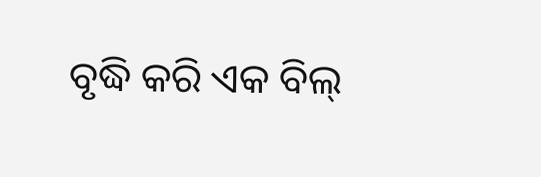ବୃଦ୍ଧି କରି ଏକ ବିଲ୍‌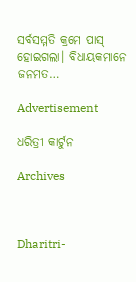ସର୍ବସମ୍ମତି କ୍ରମେ ପାସ୍‌ ହୋଇଗଲା। ବିଧାୟକମାନେ ଜନମତ…

Advertisement

ଧରିତ୍ରୀ କାର୍ଟୁନ

Archives



Dharitri-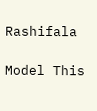Rashifala

Model This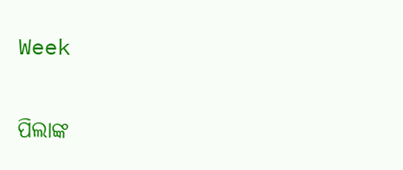Week

ପିଲାଙ୍କ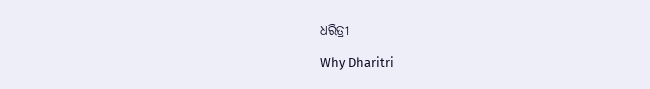ଧରିତ୍ରୀ

Why Dharitri